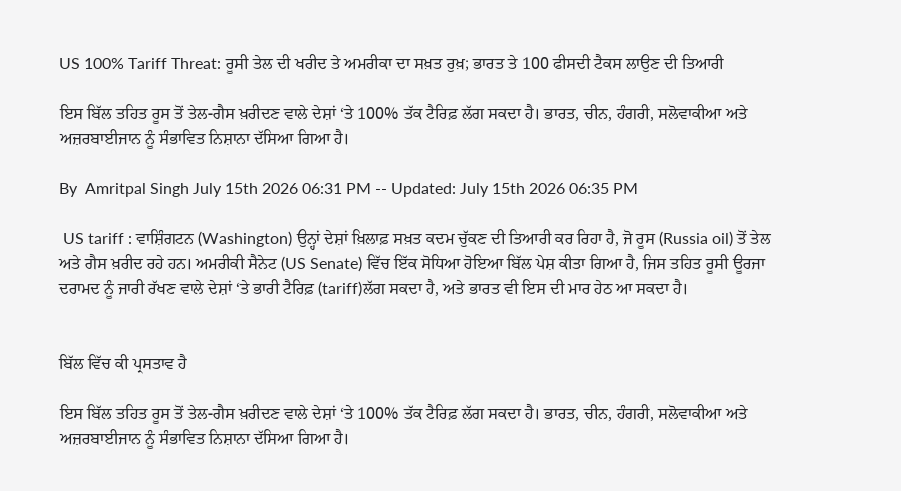US 100% Tariff Threat: ਰੂਸੀ ਤੇਲ ਦੀ ਖਰੀਦ ਤੇ ਅਮਰੀਕਾ ਦਾ ਸਖ਼ਤ ਰੁਖ਼; ਭਾਰਤ ਤੇ 100 ਫੀਸਦੀ ਟੈਕਸ ਲਾਉਣ ਦੀ ਤਿਆਰੀ

ਇਸ ਬਿੱਲ ਤਹਿਤ ਰੂਸ ਤੋਂ ਤੇਲ-ਗੈਸ ਖ਼ਰੀਦਣ ਵਾਲੇ ਦੇਸ਼ਾਂ ‘ਤੇ 100% ਤੱਕ ਟੈਰਿਫ਼ ਲੱਗ ਸਕਦਾ ਹੈ। ਭਾਰਤ, ਚੀਨ, ਹੰਗਰੀ, ਸਲੋਵਾਕੀਆ ਅਤੇ ਅਜ਼ਰਬਾਈਜਾਨ ਨੂੰ ਸੰਭਾਵਿਤ ਨਿਸ਼ਾਨਾ ਦੱਸਿਆ ਗਿਆ ਹੈ।

By  Amritpal Singh July 15th 2026 06:31 PM -- Updated: July 15th 2026 06:35 PM

 US tariff : ਵਾਸ਼ਿੰਗਟਨ (Washington) ਉਨ੍ਹਾਂ ਦੇਸ਼ਾਂ ਖ਼ਿਲਾਫ਼ ਸਖ਼ਤ ਕਦਮ ਚੁੱਕਣ ਦੀ ਤਿਆਰੀ ਕਰ ਰਿਹਾ ਹੈ, ਜੋ ਰੂਸ (Russia oil) ਤੋਂ ਤੇਲ ਅਤੇ ਗੈਸ ਖ਼ਰੀਦ ਰਹੇ ਹਨ। ਅਮਰੀਕੀ ਸੈਨੇਟ (US Senate) ਵਿੱਚ ਇੱਕ ਸੋਧਿਆ ਹੋਇਆ ਬਿੱਲ ਪੇਸ਼ ਕੀਤਾ ਗਿਆ ਹੈ, ਜਿਸ ਤਹਿਤ ਰੂਸੀ ਊਰਜਾ ਦਰਾਮਦ ਨੂੰ ਜਾਰੀ ਰੱਖਣ ਵਾਲੇ ਦੇਸ਼ਾਂ ‘ਤੇ ਭਾਰੀ ਟੈਰਿਫ਼ (tariff)ਲੱਗ ਸਕਦਾ ਹੈ, ਅਤੇ ਭਾਰਤ ਵੀ ਇਸ ਦੀ ਮਾਰ ਹੇਠ ਆ ਸਕਦਾ ਹੈ।


ਬਿੱਲ ਵਿੱਚ ਕੀ ਪ੍ਰਸਤਾਵ ਹੈ

ਇਸ ਬਿੱਲ ਤਹਿਤ ਰੂਸ ਤੋਂ ਤੇਲ-ਗੈਸ ਖ਼ਰੀਦਣ ਵਾਲੇ ਦੇਸ਼ਾਂ ‘ਤੇ 100% ਤੱਕ ਟੈਰਿਫ਼ ਲੱਗ ਸਕਦਾ ਹੈ। ਭਾਰਤ, ਚੀਨ, ਹੰਗਰੀ, ਸਲੋਵਾਕੀਆ ਅਤੇ ਅਜ਼ਰਬਾਈਜਾਨ ਨੂੰ ਸੰਭਾਵਿਤ ਨਿਸ਼ਾਨਾ ਦੱਸਿਆ ਗਿਆ ਹੈ।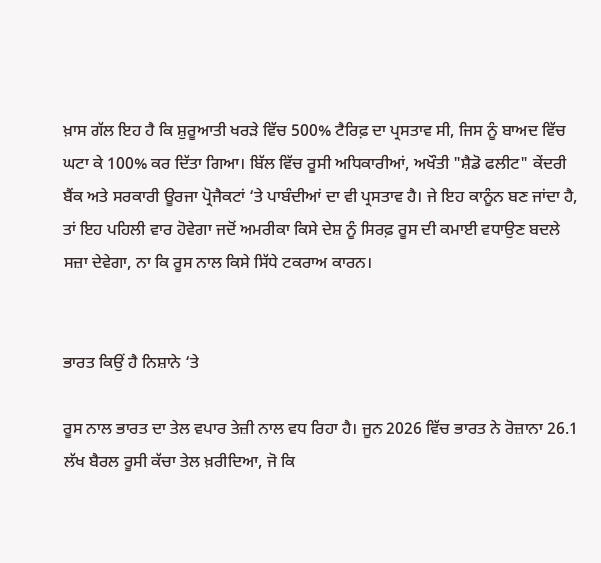ਖ਼ਾਸ ਗੱਲ ਇਹ ਹੈ ਕਿ ਸ਼ੁਰੂਆਤੀ ਖਰੜੇ ਵਿੱਚ 500% ਟੈਰਿਫ਼ ਦਾ ਪ੍ਰਸਤਾਵ ਸੀ, ਜਿਸ ਨੂੰ ਬਾਅਦ ਵਿੱਚ ਘਟਾ ਕੇ 100% ਕਰ ਦਿੱਤਾ ਗਿਆ। ਬਿੱਲ ਵਿੱਚ ਰੂਸੀ ਅਧਿਕਾਰੀਆਂ, ਅਖੌਤੀ "ਸ਼ੈਡੋ ਫਲੀਟ" ਕੇਂਦਰੀ ਬੈਂਕ ਅਤੇ ਸਰਕਾਰੀ ਊਰਜਾ ਪ੍ਰੋਜੈਕਟਾਂ ‘ਤੇ ਪਾਬੰਦੀਆਂ ਦਾ ਵੀ ਪ੍ਰਸਤਾਵ ਹੈ। ਜੇ ਇਹ ਕਾਨੂੰਨ ਬਣ ਜਾਂਦਾ ਹੈ, ਤਾਂ ਇਹ ਪਹਿਲੀ ਵਾਰ ਹੋਵੇਗਾ ਜਦੋਂ ਅਮਰੀਕਾ ਕਿਸੇ ਦੇਸ਼ ਨੂੰ ਸਿਰਫ਼ ਰੂਸ ਦੀ ਕਮਾਈ ਵਧਾਉਣ ਬਦਲੇ ਸਜ਼ਾ ਦੇਵੇਗਾ, ਨਾ ਕਿ ਰੂਸ ਨਾਲ ਕਿਸੇ ਸਿੱਧੇ ਟਕਰਾਅ ਕਾਰਨ।


ਭਾਰਤ ਕਿਉਂ ਹੈ ਨਿਸ਼ਾਨੇ ‘ਤੇ

ਰੂਸ ਨਾਲ ਭਾਰਤ ਦਾ ਤੇਲ ਵਪਾਰ ਤੇਜ਼ੀ ਨਾਲ ਵਧ ਰਿਹਾ ਹੈ। ਜੂਨ 2026 ਵਿੱਚ ਭਾਰਤ ਨੇ ਰੋਜ਼ਾਨਾ 26.1 ਲੱਖ ਬੈਰਲ ਰੂਸੀ ਕੱਚਾ ਤੇਲ ਖ਼ਰੀਦਿਆ, ਜੋ ਕਿ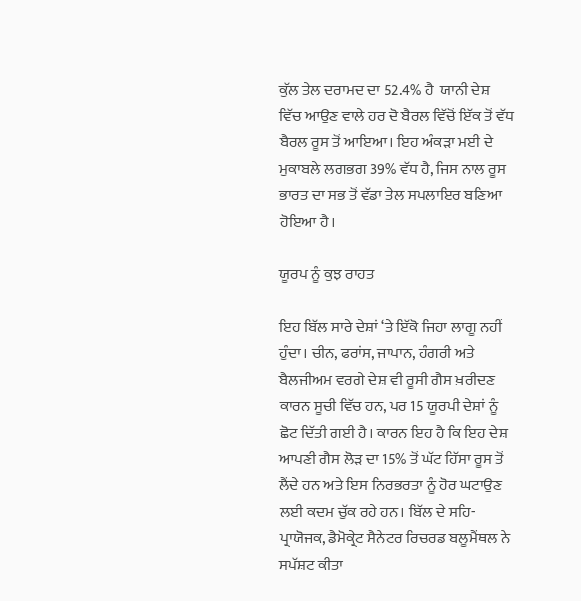ਕੁੱਲ ਤੇਲ ਦਰਾਮਦ ਦਾ 52.4% ਹੈ  ਯਾਨੀ ਦੇਸ਼ ਵਿੱਚ ਆਉਣ ਵਾਲੇ ਹਰ ਦੋ ਬੈਰਲ ਵਿੱਚੋਂ ਇੱਕ ਤੋਂ ਵੱਧ ਬੈਰਲ ਰੂਸ ਤੋਂ ਆਇਆ। ਇਹ ਅੰਕੜਾ ਮਈ ਦੇ ਮੁਕਾਬਲੇ ਲਗਭਗ 39% ਵੱਧ ਹੈ, ਜਿਸ ਨਾਲ ਰੂਸ ਭਾਰਤ ਦਾ ਸਭ ਤੋਂ ਵੱਡਾ ਤੇਲ ਸਪਲਾਇਰ ਬਣਿਆ ਹੋਇਆ ਹੈ।

ਯੂਰਪ ਨੂੰ ਕੁਝ ਰਾਹਤ

ਇਹ ਬਿੱਲ ਸਾਰੇ ਦੇਸ਼ਾਂ ‘ਤੇ ਇੱਕੋ ਜਿਹਾ ਲਾਗੂ ਨਹੀਂ ਹੁੰਦਾ। ਚੀਨ, ਫਰਾਂਸ, ਜਾਪਾਨ, ਹੰਗਰੀ ਅਤੇ ਬੈਲਜੀਅਮ ਵਰਗੇ ਦੇਸ਼ ਵੀ ਰੂਸੀ ਗੈਸ ਖ਼ਰੀਦਣ ਕਾਰਨ ਸੂਚੀ ਵਿੱਚ ਹਨ, ਪਰ 15 ਯੂਰਪੀ ਦੇਸ਼ਾਂ ਨੂੰ ਛੋਟ ਦਿੱਤੀ ਗਈ ਹੈ। ਕਾਰਨ ਇਹ ਹੈ ਕਿ ਇਹ ਦੇਸ਼ ਆਪਣੀ ਗੈਸ ਲੋੜ ਦਾ 15% ਤੋਂ ਘੱਟ ਹਿੱਸਾ ਰੂਸ ਤੋਂ ਲੈਂਦੇ ਹਨ ਅਤੇ ਇਸ ਨਿਰਭਰਤਾ ਨੂੰ ਹੋਰ ਘਟਾਉਣ ਲਈ ਕਦਮ ਚੁੱਕ ਰਹੇ ਹਨ। ਬਿੱਲ ਦੇ ਸਹਿ-ਪ੍ਰਾਯੋਜਕ, ਡੈਮੋਕ੍ਰੇਟ ਸੈਨੇਟਰ ਰਿਚਰਡ ਬਲੂਮੈਂਥਲ ਨੇ ਸਪੱਸ਼ਟ ਕੀਤਾ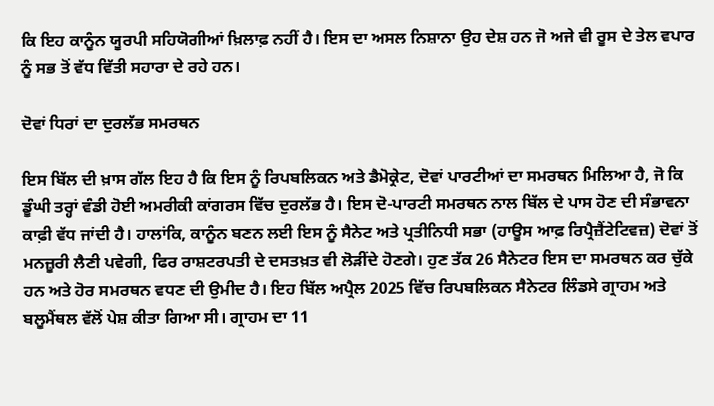ਕਿ ਇਹ ਕਾਨੂੰਨ ਯੂਰਪੀ ਸਹਿਯੋਗੀਆਂ ਖ਼ਿਲਾਫ਼ ਨਹੀਂ ਹੈ। ਇਸ ਦਾ ਅਸਲ ਨਿਸ਼ਾਨਾ ਉਹ ਦੇਸ਼ ਹਨ ਜੋ ਅਜੇ ਵੀ ਰੂਸ ਦੇ ਤੇਲ ਵਪਾਰ ਨੂੰ ਸਭ ਤੋਂ ਵੱਧ ਵਿੱਤੀ ਸਹਾਰਾ ਦੇ ਰਹੇ ਹਨ।

ਦੋਵਾਂ ਧਿਰਾਂ ਦਾ ਦੁਰਲੱਭ ਸਮਰਥਨ

ਇਸ ਬਿੱਲ ਦੀ ਖ਼ਾਸ ਗੱਲ ਇਹ ਹੈ ਕਿ ਇਸ ਨੂੰ ਰਿਪਬਲਿਕਨ ਅਤੇ ਡੈਮੋਕ੍ਰੇਟ, ਦੋਵਾਂ ਪਾਰਟੀਆਂ ਦਾ ਸਮਰਥਨ ਮਿਲਿਆ ਹੈ, ਜੋ ਕਿ ਡੂੰਘੀ ਤਰ੍ਹਾਂ ਵੰਡੀ ਹੋਈ ਅਮਰੀਕੀ ਕਾਂਗਰਸ ਵਿੱਚ ਦੁਰਲੱਭ ਹੈ। ਇਸ ਦੋ-ਪਾਰਟੀ ਸਮਰਥਨ ਨਾਲ ਬਿੱਲ ਦੇ ਪਾਸ ਹੋਣ ਦੀ ਸੰਭਾਵਨਾ ਕਾਫ਼ੀ ਵੱਧ ਜਾਂਦੀ ਹੈ। ਹਾਲਾਂਕਿ, ਕਾਨੂੰਨ ਬਣਨ ਲਈ ਇਸ ਨੂੰ ਸੈਨੇਟ ਅਤੇ ਪ੍ਰਤੀਨਿਧੀ ਸਭਾ (ਹਾਊਸ ਆਫ਼ ਰਿਪ੍ਰੈਜ਼ੈਂਟੇਟਿਵਜ਼) ਦੋਵਾਂ ਤੋਂ ਮਨਜ਼ੂਰੀ ਲੈਣੀ ਪਵੇਗੀ, ਫਿਰ ਰਾਸ਼ਟਰਪਤੀ ਦੇ ਦਸਤਖ਼ਤ ਵੀ ਲੋੜੀਂਦੇ ਹੋਣਗੇ। ਹੁਣ ਤੱਕ 26 ਸੈਨੇਟਰ ਇਸ ਦਾ ਸਮਰਥਨ ਕਰ ਚੁੱਕੇ ਹਨ ਅਤੇ ਹੋਰ ਸਮਰਥਨ ਵਧਣ ਦੀ ਉਮੀਦ ਹੈ। ਇਹ ਬਿੱਲ ਅਪ੍ਰੈਲ 2025 ਵਿੱਚ ਰਿਪਬਲਿਕਨ ਸੈਨੇਟਰ ਲਿੰਡਸੇ ਗ੍ਰਾਹਮ ਅਤੇ ਬਲੂਮੈਂਥਲ ਵੱਲੋਂ ਪੇਸ਼ ਕੀਤਾ ਗਿਆ ਸੀ। ਗ੍ਰਾਹਮ ਦਾ 11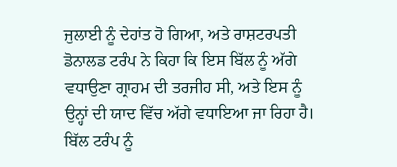ਜੁਲਾਈ ਨੂੰ ਦੇਹਾਂਤ ਹੋ ਗਿਆ, ਅਤੇ ਰਾਸ਼ਟਰਪਤੀ ਡੋਨਾਲਡ ਟਰੰਪ ਨੇ ਕਿਹਾ ਕਿ ਇਸ ਬਿੱਲ ਨੂੰ ਅੱਗੇ ਵਧਾਉਣਾ ਗ੍ਰਾਹਮ ਦੀ ਤਰਜੀਹ ਸੀ, ਅਤੇ ਇਸ ਨੂੰ ਉਨ੍ਹਾਂ ਦੀ ਯਾਦ ਵਿੱਚ ਅੱਗੇ ਵਧਾਇਆ ਜਾ ਰਿਹਾ ਹੈ। ਬਿੱਲ ਟਰੰਪ ਨੂੰ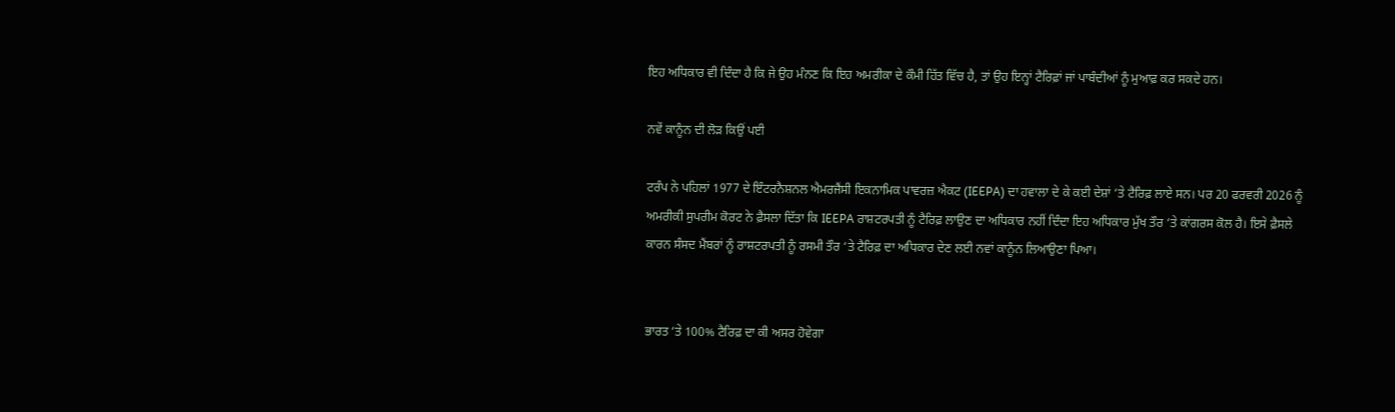ਇਹ ਅਧਿਕਾਰ ਵੀ ਦਿੰਦਾ ਹੈ ਕਿ ਜੇ ਉਹ ਮੰਨਣ ਕਿ ਇਹ ਅਮਰੀਕਾ ਦੇ ਕੌਮੀ ਹਿੱਤ ਵਿੱਚ ਹੈ, ਤਾਂ ਉਹ ਇਨ੍ਹਾਂ ਟੈਰਿਫ਼ਾਂ ਜਾਂ ਪਾਬੰਦੀਆਂ ਨੂੰ ਮੁਆਫ਼ ਕਰ ਸਕਦੇ ਹਨ।

ਨਵੇਂ ਕਾਨੂੰਨ ਦੀ ਲੋੜ ਕਿਉਂ ਪਈ

ਟਰੰਪ ਨੇ ਪਹਿਲਾਂ 1977 ਦੇ ਇੰਟਰਨੈਸ਼ਨਲ ਐਮਰਜੈਂਸੀ ਇਕਨਾਮਿਕ ਪਾਵਰਜ਼ ਐਕਟ (IEEPA) ਦਾ ਹਵਾਲਾ ਦੇ ਕੇ ਕਈ ਦੇਸ਼ਾਂ ‘ਤੇ ਟੈਰਿਫ਼ ਲਾਏ ਸਨ। ਪਰ 20 ਫਰਵਰੀ 2026 ਨੂੰ ਅਮਰੀਕੀ ਸੁਪਰੀਮ ਕੋਰਟ ਨੇ ਫ਼ੈਸਲਾ ਦਿੱਤਾ ਕਿ IEEPA ਰਾਸ਼ਟਰਪਤੀ ਨੂੰ ਟੈਰਿਫ਼ ਲਾਉਣ ਦਾ ਅਧਿਕਾਰ ਨਹੀਂ ਦਿੰਦਾ ਇਹ ਅਧਿਕਾਰ ਮੁੱਖ ਤੌਰ ‘ਤੇ ਕਾਂਗਰਸ ਕੋਲ ਹੈ। ਇਸੇ ਫ਼ੈਸਲੇ ਕਾਰਨ ਸੰਸਦ ਮੈਂਬਰਾਂ ਨੂੰ ਰਾਸ਼ਟਰਪਤੀ ਨੂੰ ਰਸਮੀ ਤੌਰ ‘ਤੇ ਟੈਰਿਫ਼ ਦਾ ਅਧਿਕਾਰ ਦੇਣ ਲਈ ਨਵਾਂ ਕਾਨੂੰਨ ਲਿਆਉਣਾ ਪਿਆ।


ਭਾਰਤ ‘ਤੇ 100% ਟੈਰਿਫ਼ ਦਾ ਕੀ ਅਸਰ ਹੋਵੇਗਾ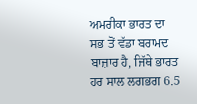ਅਮਰੀਕਾ ਭਾਰਤ ਦਾ ਸਭ ਤੋਂ ਵੱਡਾ ਬਰਾਮਦ ਬਾਜ਼ਾਰ ਹੈ, ਜਿੱਥੇ ਭਾਰਤ ਹਰ ਸਾਲ ਲਗਭਗ 6.5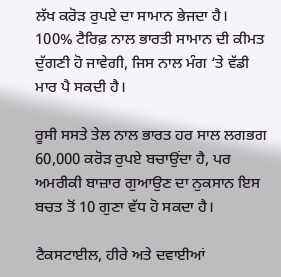ਲੱਖ ਕਰੋੜ ਰੁਪਏ ਦਾ ਸਾਮਾਨ ਭੇਜਦਾ ਹੈ। 100% ਟੈਰਿਫ਼ ਨਾਲ ਭਾਰਤੀ ਸਾਮਾਨ ਦੀ ਕੀਮਤ ਦੁੱਗਣੀ ਹੋ ਜਾਵੇਗੀ, ਜਿਸ ਨਾਲ ਮੰਗ ‘ਤੇ ਵੱਡੀ ਮਾਰ ਪੈ ਸਕਦੀ ਹੈ।

ਰੂਸੀ ਸਸਤੇ ਤੇਲ ਨਾਲ ਭਾਰਤ ਹਰ ਸਾਲ ਲਗਭਗ 60,000 ਕਰੋੜ ਰੁਪਏ ਬਚਾਉਂਦਾ ਹੈ, ਪਰ ਅਮਰੀਕੀ ਬਾਜ਼ਾਰ ਗੁਆਉਣ ਦਾ ਨੁਕਸਾਨ ਇਸ ਬਚਤ ਤੋਂ 10 ਗੁਣਾ ਵੱਧ ਹੋ ਸਕਦਾ ਹੈ।

ਟੈਕਸਟਾਈਲ, ਹੀਰੇ ਅਤੇ ਦਵਾਈਆਂ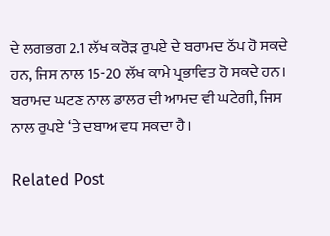ਦੇ ਲਗਭਗ 2.1 ਲੱਖ ਕਰੋੜ ਰੁਪਏ ਦੇ ਬਰਾਮਦ ਠੱਪ ਹੋ ਸਕਦੇ ਹਨ, ਜਿਸ ਨਾਲ 15-20 ਲੱਖ ਕਾਮੇ ਪ੍ਰਭਾਵਿਤ ਹੋ ਸਕਦੇ ਹਨ। ਬਰਾਮਦ ਘਟਣ ਨਾਲ ਡਾਲਰ ਦੀ ਆਮਦ ਵੀ ਘਟੇਗੀ, ਜਿਸ ਨਾਲ ਰੁਪਏ ‘ਤੇ ਦਬਾਅ ਵਧ ਸਕਦਾ ਹੈ।

Related Post